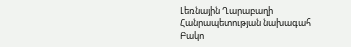Լեռնային Ղարաբաղի Հանրապետության նախագահ Բակո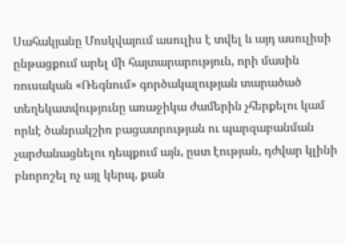Սահակյանը Մոսկվայում ասուլիս է տվել և այդ ասուլիսի ընթացքում արել մի հայտարարություն, որի մասին ռուսական «Ռեգնում» գործակալության տարածած տեղեկատվությունը առաջիկա ժամերին չհերքելու կամ որևէ ծանրակշիռ բացատրության ու պարզաբանման չարժանացնելու դեպքում այն, ըստ էության, դժվար կլինի բնորոշել ոչ այլ կերպ, քան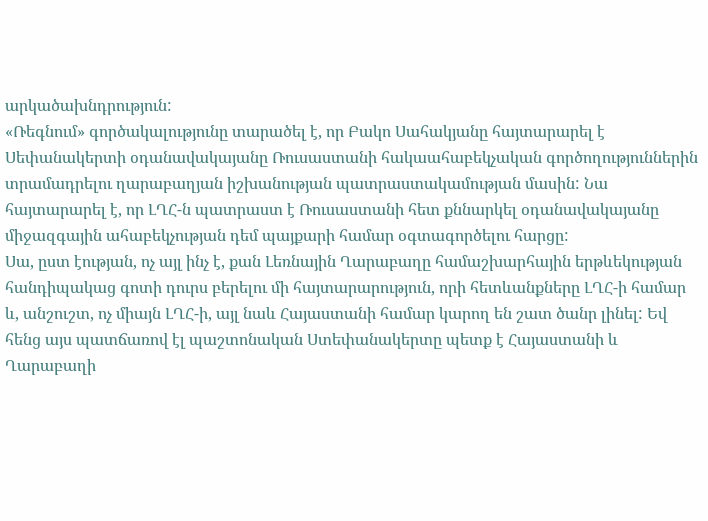արկածախնդրություն:
«Ռեգնում» գործակալությունը տարածել է, որ Բակո Սահակյանը հայտարարել է Սեփանակերտի օդանավակայանը Ռուսաստանի հակաահաբեկչական գործողություններին տրամադրելու ղարաբաղյան իշխանության պատրաստակամության մասին: Նա հայտարարել է, որ ԼՂՀ-ն պատրաստ է Ռուսաստանի հետ քննարկել օդանավակայանը միջազգային ահաբեկչության դեմ պայքարի համար օգտագործելու հարցը:
Սա, ըստ էության, ոչ այլ ինչ է, քան Լեռնային Ղարաբաղը համաշխարհային երթևեկության հանդիպակաց գոտի դուրս բերելու մի հայտարարություն, որի հետևանքները ԼՂՀ-ի համար և, անշուշտ, ոչ միայն ԼՂՀ-ի, այլ նաև Հայաստանի համար կարող են շատ ծանր լինել: Եվ հենց այս պատճառով էլ պաշտոնական Ստեփանակերտը պետք է Հայաստանի և Ղարաբաղի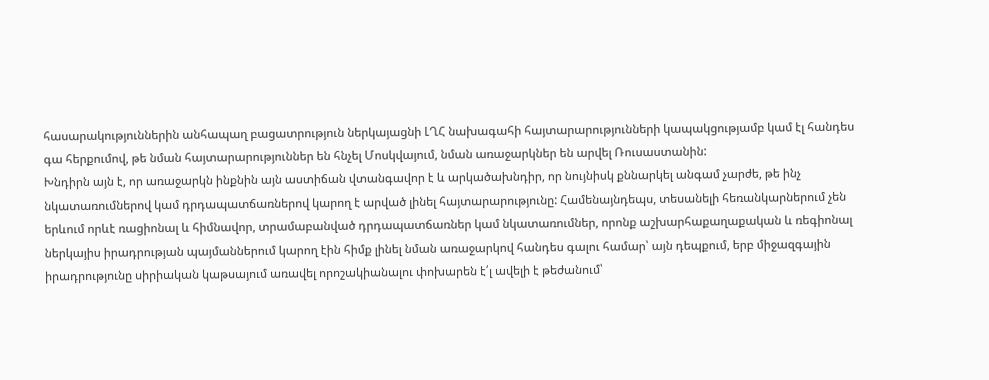հասարակություններին անհապաղ բացատրություն ներկայացնի ԼՂՀ նախագահի հայտարարությունների կապակցությամբ կամ էլ հանդես գա հերքումով, թե նման հայտարարություններ են հնչել Մոսկվայում, նման առաջարկներ են արվել Ռուսաստանին:
Խնդիրն այն է, որ առաջարկն ինքնին այն աստիճան վտանգավոր է և արկածախնդիր, որ նույնիսկ քննարկել անգամ չարժե, թե ինչ նկատառումներով կամ դրդապատճառներով կարող է արված լինել հայտարարությունը: Համենայնդեպս, տեսանելի հեռանկարներում չեն երևում որևէ ռացիոնալ և հիմնավոր, տրամաբանված դրդապատճառներ կամ նկատառումներ, որոնք աշխարհաքաղաքական և ռեգիոնալ ներկայիս իրադրության պայմաններում կարող էին հիմք լինել նման առաջարկով հանդես գալու համար՝ այն դեպքում, երբ միջազգային իրադրությունը սիրիական կաթսայում առավել որոշակիանալու փոխարեն է՛լ ավելի է թեժանում՝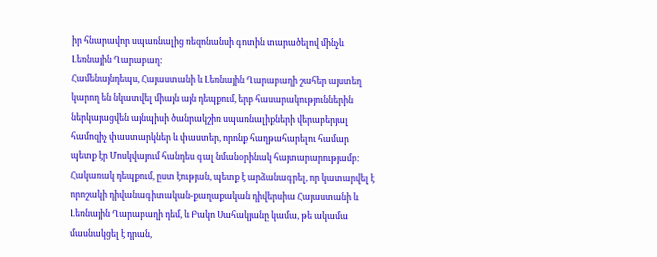իր հնարավոր սպառնալից ռեզոնանսի գոտին տարածելով մինչև Լեռնային Ղարաբաղ:
Համենայնդեպս, Հայաստանի և Լեռնային Ղարաբաղի շահեր այստեղ կարող են նկատվել միայն այն դեպքում, երբ հասարակություններին ներկայացվեն այնպիսի ծանրակշիռ սպառնալիքների վերաբերյալ համոզիչ փաստարկներ և փաստեր, որոնք հաղթահարելու համար պետք էր Մոսկվայում հանդես գալ նմանօրինակ հայտարարությամբ: Հակառակ դեպքում, ըստ էության, պետք է արձանագրել, որ կատարվել է որոշակի դիվանագիտական-քաղաքական դիվերսիա Հայաստանի և Լեռնային Ղարաբաղի դեմ, և Բակո Սահակյանը կամա, թե ակամա մասնակցել է դրան,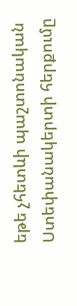եթե չհետևի պաշտոնական Ստեփանակերտի հերքումը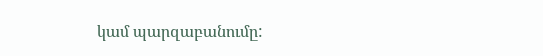կամ պարզաբանումը: